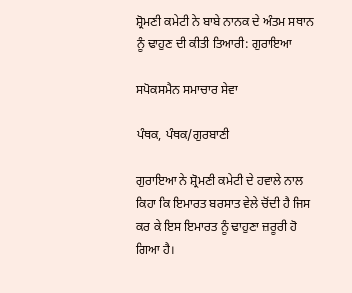ਸ਼੍ਰੋਮਣੀ ਕਮੇਟੀ ਨੇ ਬਾਬੇ ਨਾਨਕ ਦੇ ਅੰਤਮ ਸਥਾਨ ਨੂੰ ਢਾਹੁਣ ਦੀ ਕੀਤੀ ਤਿਆਰੀ: ਗੁਰਾਇਆ

ਸਪੋਕਸਮੈਨ ਸਮਾਚਾਰ ਸੇਵਾ

ਪੰਥਕ, ਪੰਥਕ/ਗੁਰਬਾਣੀ

ਗੁਰਾਇਆ ਨੇ ਸ਼੍ਰੋਮਣੀ ਕਮੇਟੀ ਦੇ ਹਵਾਲੇ ਨਾਲ ਕਿਹਾ ਕਿ ਇਮਾਰਤ ਬਰਸਾਤ ਵੇਲੇ ਚੋਂਦੀ ਹੈ ਜਿਸ ਕਰ ਕੇ ਇਸ ਇਮਾਰਤ ਨੂੰ ਢਾਹੁਣਾ ਜ਼ਰੂਰੀ ਹੋ ਗਿਆ ਹੈ।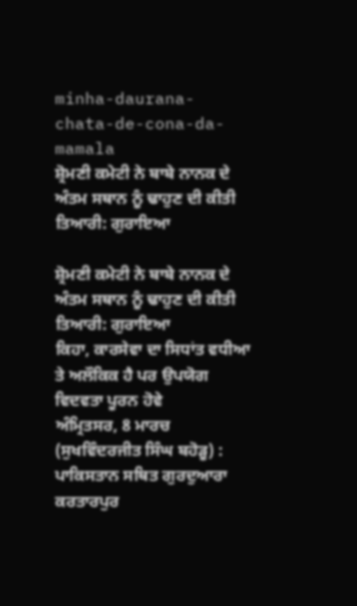minha-daurana-chata-de-cona-da-mamala
ਸ਼੍ਰੋਮਣੀ ਕਮੇਟੀ ਨੇ ਬਾਬੇ ਨਾਨਕ ਦੇ ਅੰਤਮ ਸਥਾਨ ਨੂੰ ਢਾਹੁਣ ਦੀ ਕੀਤੀ ਤਿਆਰੀ: ਗੁਰਾਇਆ

ਸ਼੍ਰੋਮਣੀ ਕਮੇਟੀ ਨੇ ਬਾਬੇ ਨਾਨਕ ਦੇ ਅੰਤਮ ਸਥਾਨ ਨੂੰ ਢਾਹੁਣ ਦੀ ਕੀਤੀ ਤਿਆਰੀ: ਗੁਰਾਇਆ
ਕਿਹਾ, ਕਾਰਸੇਵਾ ਦਾ ਸਿਧਾਂਤ ਵਧੀਆ ਤੇ ਅਲੌਕਿਕ ਹੈ ਪਰ ਉਪਯੋਗ ਵਿਦਵਤਾ ਪੂਰਨ ਹੋਵੇ
ਅੰਮ੍ਰਿਤਸਰ, 8 ਮਾਰਚ (ਸੁਖਵਿੰਦਰਜੀਤ ਸਿੰਘ ਬਹੋੜੂ) :  ਪਾਕਿਸਤਾਨ ਸਥਿਤ ਗੁਰਦੁਆਰਾ ਕਰਤਾਰਪੁਰ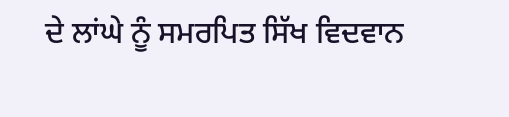ਦੇ ਲਾਂਘੇ ਨੂੰ ਸਮਰਪਿਤ ਸਿੱਖ ਵਿਦਵਾਨ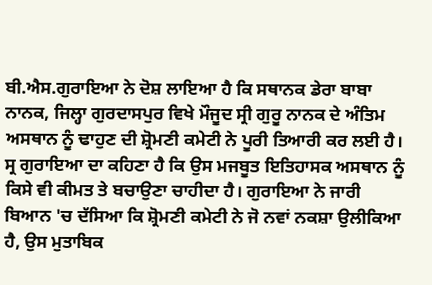ਬੀ.ਐਸ.ਗੁਰਾਇਆ ਨੇ ਦੋਸ਼ ਲਾਇਆ ਹੈ ਕਿ ਸਥਾਨਕ ਡੇਰਾ ਬਾਬਾ ਨਾਨਕ, ਜਿਲ੍ਹਾ ਗੁਰਦਾਸਪੁਰ ਵਿਖੇ ਮੌਜੂਦ ਸ੍ਰੀ ਗੁਰੂ ਨਾਨਕ ਦੇ ਅੰਤਿਮ ਅਸਥਾਨ ਨੂੰ ਢਾਹੁਣ ਦੀ ਸ਼੍ਰੋਮਣੀ ਕਮੇਟੀ ਨੇ ਪੂਰੀ ਤਿਆਰੀ ਕਰ ਲਈ ਹੈ। ਸ੍ਰ ਗੁਰਾਇਆ ਦਾ ਕਹਿਣਾ ਹੈ ਕਿ ਉਸ ਮਜਬੂਤ ਇਤਿਹਾਸਕ ਅਸਥਾਨ ਨੂੰ ਕਿਸੇ ਵੀ ਕੀਮਤ ਤੇ ਬਚਾਉਣਾ ਚਾਹੀਦਾ ਹੈ। ਗੁਰਾਇਆ ਨੇ ਜਾਰੀ ਬਿਆਨ 'ਚ ਦੱਸਿਆ ਕਿ ਸ਼੍ਰੋਮਣੀ ਕਮੇਟੀ ਨੇ ਜੋ ਨਵਾਂ ਨਕਸ਼ਾ ਉਲੀਕਿਆ ਹੈ, ਉਸ ਮੁਤਾਬਿਕ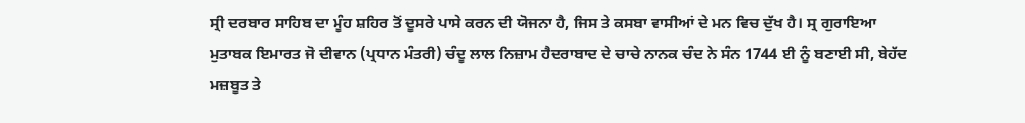ਸ੍ਰੀ ਦਰਬਾਰ ਸਾਹਿਬ ਦਾ ਮੂੰਹ ਸ਼ਹਿਰ ਤੋਂ ਦੂਸਰੇ ਪਾਸੇ ਕਰਨ ਦੀ ਯੋਜਨਾ ਹੈ, ਜਿਸ ਤੇ ਕਸਬਾ ਵਾਸੀਆਂ ਦੇ ਮਨ ਵਿਚ ਦੁੱਖ ਹੈ। ਸ੍ਰ ਗੁਰਾਇਆ ਮੁਤਾਬਕ ਇਮਾਰਤ ਜੋ ਦੀਵਾਨ (ਪ੍ਰਧਾਨ ਮੰਤਰੀ) ਚੰਦੂ ਲਾਲ ਨਿਜ਼ਾਮ ਹੈਦਰਾਬਾਦ ਦੇ ਚਾਚੇ ਨਾਨਕ ਚੰਦ ਨੇ ਸੰਨ 1744 ਈ ਨੂੰ ਬਣਾਈ ਸੀ, ਬੇਹੱਦ ਮਜ਼ਬੂਤ ਤੇ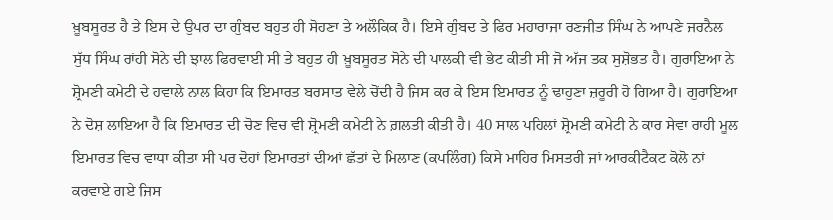ਖ਼ੂਬਸੂਰਤ ਹੈ ਤੇ ਇਸ ਦੇ ਉਪਰ ਦਾ ਗੁੰਬਦ ਬਹੁਤ ਹੀ ਸੋਹਣਾ ਤੇ ਅਲੌਕਿਕ ਹੈ। ਇਸੇ ਗੁੰਬਦ ਤੇ ਫਿਰ ਮਹਾਰਾਜਾ ਰਣਜੀਤ ਸਿੰਘ ਨੇ ਆਪਣੇ ਜਰਨੈਲ ਸੁੱਧ ਸਿੰਘ ਰਾਂਹੀ ਸੋਨੇ ਦੀ ਝਾਲ ਫਿਰਵਾਈ ਸੀ ਤੇ ਬਹੁਤ ਹੀ ਖ਼ੂਬਸੂਰਤ ਸੋਨੇ ਦੀ ਪਾਲਕੀ ਵੀ ਭੇਟ ਕੀਤੀ ਸੀ ਜੋ ਅੱਜ ਤਕ ਸੁਸ਼ੋਭਤ ਹੈ। ਗੁਰਾਇਆ ਨੇ ਸ਼੍ਰੋਮਣੀ ਕਮੇਟੀ ਦੇ ਹਵਾਲੇ ਨਾਲ ਕਿਹਾ ਕਿ ਇਮਾਰਤ ਬਰਸਾਤ ਵੇਲੇ ਚੋਂਦੀ ਹੈ ਜਿਸ ਕਰ ਕੇ ਇਸ ਇਮਾਰਤ ਨੂੰ ਢਾਹੁਣਾ ਜ਼ਰੂਰੀ ਹੋ ਗਿਆ ਹੈ। ਗੁਰਾਇਆ ਨੇ ਦੋਸ਼ ਲਾਇਆ ਹੈ ਕਿ ਇਮਾਰਤ ਦੀ ਚੋਣ ਵਿਚ ਵੀ ਸ਼੍ਰੋਮਣੀ ਕਮੇਟੀ ਨੇ ਗ਼ਲਤੀ ਕੀਤੀ ਹੈ। 40 ਸਾਲ ਪਹਿਲਾਂ ਸ਼੍ਰੋਮਣੀ ਕਮੇਟੀ ਨੇ ਕਾਰ ਸੇਵਾ ਰਾਹੀ ਮੂਲ ਇਮਾਰਤ ਵਿਚ ਵਾਧਾ ਕੀਤਾ ਸੀ ਪਰ ਦੋਹਾਂ ਇਮਾਰਤਾਂ ਦੀਆਂ ਛੱਤਾਂ ਦੇ ਮਿਲਾਣ (ਕਪਲਿੰਗ) ਕਿਸੇ ਮਾਹਿਰ ਮਿਸਤਰੀ ਜਾਂ ਆਰਕੀਟੈਕਟ ਕੋਲੋ ਨਾਂ ਕਰਵਾਏ ਗਏ ਜਿਸ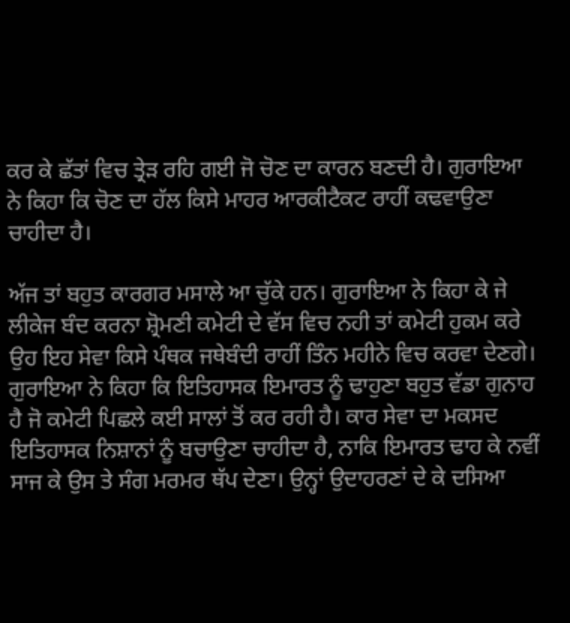ਕਰ ਕੇ ਛੱਤਾਂ ਵਿਚ ਤ੍ਰੇੜ ਰਹਿ ਗਈ ਜੋ ਚੋਣ ਦਾ ਕਾਰਨ ਬਣਦੀ ਹੈ। ਗੁਰਾਇਆ ਨੇ ਕਿਹਾ ਕਿ ਚੋਣ ਦਾ ਹੱਲ ਕਿਸੇ ਮਾਹਰ ਆਰਕੀਟੈਕਟ ਰਾਹੀਂ ਕਢਵਾਉਣਾ ਚਾਹੀਦਾ ਹੈ।

ਅੱਜ ਤਾਂ ਬਹੁਤ ਕਾਰਗਰ ਮਸਾਲੇ ਆ ਚੁੱਕੇ ਹਨ। ਗੁਰਾਇਆ ਨੇ ਕਿਹਾ ਕੇ ਜੇ ਲੀਕੇਜ ਬੰਦ ਕਰਨਾ ਸ਼੍ਰੋਮਣੀ ਕਮੇਟੀ ਦੇ ਵੱਸ ਵਿਚ ਨਹੀ ਤਾਂ ਕਮੇਟੀ ਹੁਕਮ ਕਰੇ ਉਹ ਇਹ ਸੇਵਾ ਕਿਸੇ ਪੰਥਕ ਜਥੇਬੰਦੀ ਰਾਹੀਂ ਤਿੰਨ ਮਹੀਨੇ ਵਿਚ ਕਰਵਾ ਦੇਣਗੇ। ਗੁਰਾਇਆ ਨੇ ਕਿਹਾ ਕਿ ਇਤਿਹਾਸਕ ਇਮਾਰਤ ਨੂੰ ਢਾਹੁਣਾ ਬਹੁਤ ਵੱਡਾ ਗੁਨਾਹ ਹੈ ਜੋ ਕਮੇਟੀ ਪਿਛਲੇ ਕਈ ਸਾਲਾਂ ਤੋਂ ਕਰ ਰਹੀ ਹੈ। ਕਾਰ ਸੇਵਾ ਦਾ ਮਕਸਦ ਇਤਿਹਾਸਕ ਨਿਸ਼ਾਨਾਂ ਨੂੰ ਬਚਾਉਣਾ ਚਾਹੀਦਾ ਹੈ, ਨਾਕਿ ਇਮਾਰਤ ਢਾਹ ਕੇ ਨਵੀਂ ਸਾਜ ਕੇ ਉਸ ਤੇ ਸੰਗ ਮਰਮਰ ਥੱਪ ਦੇਣਾ। ਉਨ੍ਹਾਂ ਉਦਾਹਰਣਾਂ ਦੇ ਕੇ ਦਸਿਆ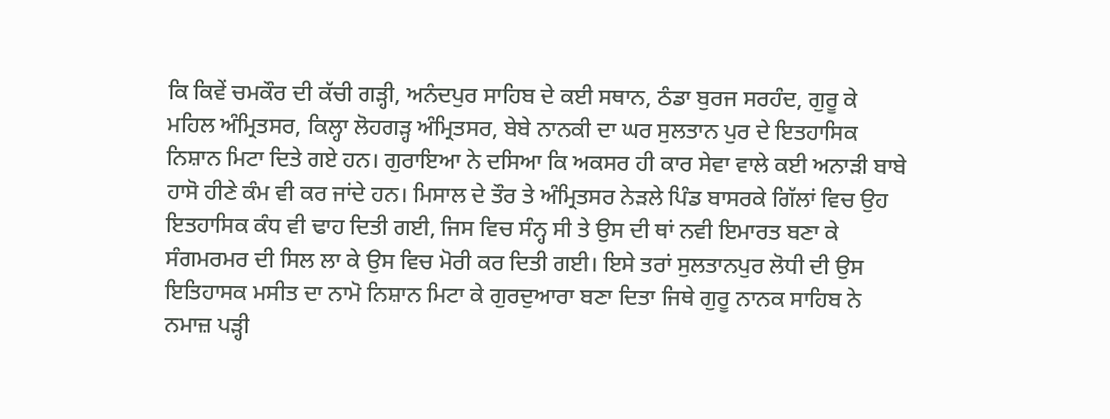ਕਿ ਕਿਵੇਂ ਚਮਕੌਰ ਦੀ ਕੱਚੀ ਗੜ੍ਹੀ, ਅਨੰਦਪੁਰ ਸਾਹਿਬ ਦੇ ਕਈ ਸਥਾਨ, ਠੰਡਾ ਬੁਰਜ ਸਰਹੰਦ, ਗੁਰੂ ਕੇ ਮਹਿਲ ਅੰਮ੍ਰਿਤਸਰ, ਕਿਲ੍ਹਾ ਲੋਹਗੜ੍ਹ ਅੰਮ੍ਰਿਤਸਰ, ਬੇਬੇ ਨਾਨਕੀ ਦਾ ਘਰ ਸੁਲਤਾਨ ਪੁਰ ਦੇ ਇਤਹਾਸਿਕ ਨਿਸ਼ਾਨ ਮਿਟਾ ਦਿਤੇ ਗਏ ਹਨ। ਗੁਰਾਇਆ ਨੇ ਦਸਿਆ ਕਿ ਅਕਸਰ ਹੀ ਕਾਰ ਸੇਵਾ ਵਾਲੇ ਕਈ ਅਨਾੜੀ ਬਾਬੇ ਹਾਸੋ ਹੀਣੇ ਕੰਮ ਵੀ ਕਰ ਜਾਂਦੇ ਹਨ। ਮਿਸਾਲ ਦੇ ਤੌਰ ਤੇ ਅੰਮ੍ਰਿਤਸਰ ਨੇੜਲੇ ਪਿੰਡ ਬਾਸਰਕੇ ਗਿੱਲਾਂ ਵਿਚ ਉਹ ਇਤਹਾਸਿਕ ਕੰਧ ਵੀ ਢਾਹ ਦਿਤੀ ਗਈ, ਜਿਸ ਵਿਚ ਸੰਨ੍ਹ ਸੀ ਤੇ ਉਸ ਦੀ ਥਾਂ ਨਵੀ ਇਮਾਰਤ ਬਣਾ ਕੇ ਸੰਗਮਰਮਰ ਦੀ ਸਿਲ ਲਾ ਕੇ ਉਸ ਵਿਚ ਮੋਰੀ ਕਰ ਦਿਤੀ ਗਈ। ਇਸੇ ਤਰਾਂ ਸੁਲਤਾਨਪੁਰ ਲੋਧੀ ਦੀ ਉਸ ਇਤਿਹਾਸਕ ਮਸੀਤ ਦਾ ਨਾਮੋ ਨਿਸ਼ਾਨ ਮਿਟਾ ਕੇ ਗੁਰਦੁਆਰਾ ਬਣਾ ਦਿਤਾ ਜਿਥੇ ਗੁਰੂ ਨਾਨਕ ਸਾਹਿਬ ਨੇ ਨਮਾਜ਼ ਪੜ੍ਹੀ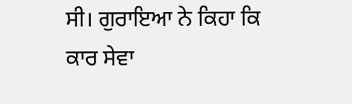ਸੀ। ਗੁਰਾਇਆ ਨੇ ਕਿਹਾ ਕਿ ਕਾਰ ਸੇਵਾ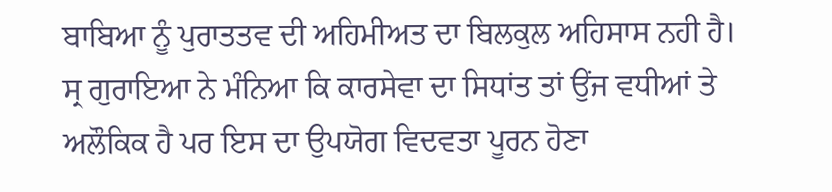ਬਾਬਿਆ ਨੂੰ ਪੁਰਾਤਤਵ ਦੀ ਅਹਿਮੀਅਤ ਦਾ ਬਿਲਕੁਲ ਅਹਿਸਾਸ ਨਹੀ ਹੈ। ਸ੍ਰ ਗੁਰਾਇਆ ਨੇ ਮੰਨਿਆ ਕਿ ਕਾਰਸੇਵਾ ਦਾ ਸਿਧਾਂਤ ਤਾਂ ਉਂਜ ਵਧੀਆਂ ਤੇ ਅਲੌਕਿਕ ਹੈ ਪਰ ਇਸ ਦਾ ਉਪਯੋਗ ਵਿਦਵਤਾ ਪੂਰਨ ਹੋਣਾ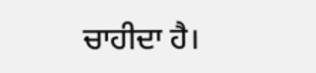ਚਾਹੀਦਾ ਹੈ।